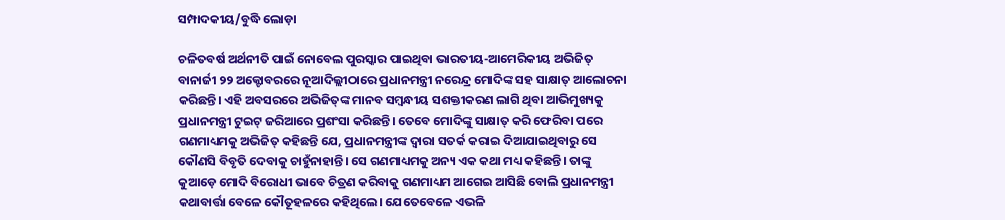ସମ୍ପାଦକୀୟ/ବୁଦ୍ଧି ଲୋଡ଼ା

ଚଳିତବର୍ଷ ଅର୍ଥନୀତି ପାଇଁ ନୋବେଲ ପୁରସ୍କାର ପାଇଥିବା ଭାରତୀୟ-ଆମେରିକୀୟ ଅଭିଜିତ୍‌ ବାନାର୍ଜୀ ୨୨ ଅକ୍ଟୋବରରେ ନୂଆଦିଲ୍ଲୀଠାରେ ପ୍ରଧାନମନ୍ତ୍ରୀ ନରେନ୍ଦ୍ର ମୋଦିଙ୍କ ସହ ସାକ୍ଷାତ୍‌ ଆଲୋଚନା କରିଛନ୍ତି। ଏହି ଅବସରରେ ଅଭିଜିତ୍‌ଙ୍କ ମାନବ ସମ୍ବନ୍ଧୀୟ ସଶକ୍ତୀକରଣ ଲାଗି ଥିବା ଆଭିମୁଖ୍ୟକୁ ପ୍ରଧାନମନ୍ତ୍ରୀ ଟୁଇଟ୍‌ ଜରିଆରେ ପ୍ରଶଂସା କରିଛନ୍ତି। ତେବେ ମୋଦିଙ୍କୁ ସାକ୍ଷାତ୍‌ କରି ଫେରିବା ପରେ ଗଣମାଧ୍ୟମକୁ ଅଭିଜିତ୍‌ କହିଛନ୍ତି ଯେ, ପ୍ରଧାନମନ୍ତ୍ରୀଙ୍କ ଦ୍ୱାରା ସତର୍କ କରାଇ ଦିଆଯାଇଥିବାରୁ ସେ କୌଣସି ବିବୃତି ଦେବାକୁ ଚାହୁଁନାହାନ୍ତି। ସେ ଗଣମାଧ୍ୟମକୁ ଅନ୍ୟ ଏକ କଥା ମଧ୍ୟ କହିଛନ୍ତି। ତାଙ୍କୁ କୁଆଡ଼େ ମୋଦି ବିରୋଧୀ ଭାବେ ଚିତ୍ରଣ କରିବାକୁ ଗଣମାଧ୍ୟମ ଆଗେଇ ଆସିଛି ବୋଲି ପ୍ରଧାନମନ୍ତ୍ରୀ କଥାବାର୍ତ୍ତା ବେଳେ କୌତୂହଳରେ କହିଥିଲେ। ଯେତେବେଳେ ଏଭଳି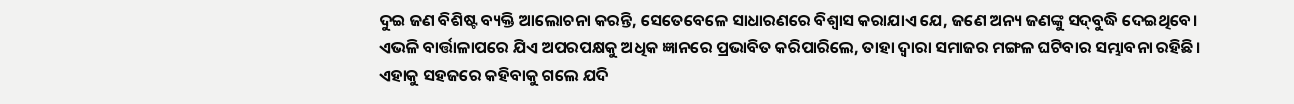ଦୁଇ ଜଣ ବିଶିଷ୍ଟ ବ୍ୟକ୍ତି ଆଲୋଚନା କରନ୍ତି, ସେତେବେଳେ ସାଧାରଣରେ ବିଶ୍ୱାସ କରାଯାଏ ଯେ, ଜଣେ ଅନ୍ୟ ଜଣଙ୍କୁ ସଦ୍‌ବୁଦ୍ଧି ଦେଇଥିବେ। ଏଭଳି ବାର୍ତ୍ତାଳାପରେ ଯିଏ ଅପରପକ୍ଷକୁ ଅଧିକ ଜ୍ଞାନରେ ପ୍ରଭାବିତ କରିପାରିଲେ, ତାହା ଦ୍ୱାରା ସମାଜର ମଙ୍ଗଳ ଘଟିବାର ସମ୍ଭାବନା ରହିଛି। ଏହାକୁ ସହଜରେ କହିବାକୁ ଗଲେ ଯଦି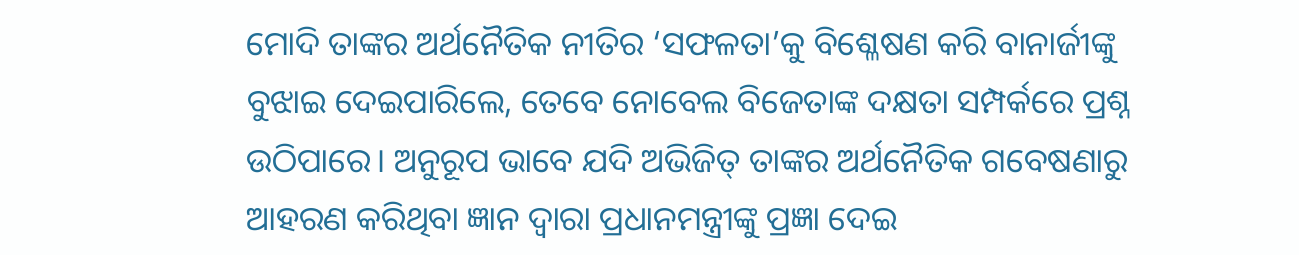ମୋଦି ତାଙ୍କର ଅର୍ଥନୈତିକ ନୀତିର ‘ସଫଳତା’କୁ ବିଶ୍ଳେଷଣ କରି ବାନାର୍ଜୀଙ୍କୁ ବୁଝାଇ ଦେଇପାରିଲେ, ତେବେ ନୋବେଲ ବିଜେତାଙ୍କ ଦକ୍ଷତା ସମ୍ପର୍କରେ ପ୍ରଶ୍ନ ଉଠିପାରେ। ଅନୁରୂପ ଭାବେ ଯଦି ଅଭିଜିତ୍‌ ତାଙ୍କର ଅର୍ଥନୈତିକ ଗବେଷଣାରୁ ଆହରଣ କରିଥିବା ଜ୍ଞାନ ଦ୍ୱାରା ପ୍ରଧାନମନ୍ତ୍ରୀଙ୍କୁ ପ୍ରଜ୍ଞା ଦେଇ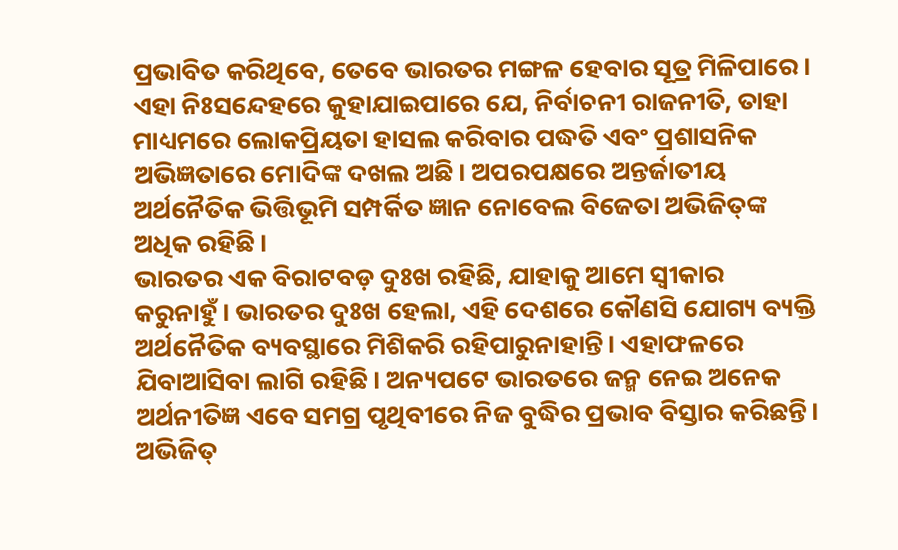ପ୍ରଭାବିତ କରିଥିବେ, ତେବେ ଭାରତର ମଙ୍ଗଳ ହେବାର ସୂତ୍ର ମିଳିପାରେ। ଏହା ନିଃସନ୍ଦେହରେ କୁହାଯାଇପାରେ ଯେ, ନିର୍ବାଚନୀ ରାଜନୀତି, ତାହା ମାଧ୍ୟମରେ ଲୋକପ୍ରିୟତା ହାସଲ କରିବାର ପଦ୍ଧତି ଏବଂ ପ୍ରଶାସନିକ ଅଭିଜ୍ଞତାରେ ମୋଦିଙ୍କ ଦଖଲ ଅଛି। ଅପରପକ୍ଷରେ ଅନ୍ତର୍ଜାତୀୟ ଅର୍ଥନୈତିକ ଭିତ୍ତିଭୂମି ସମ୍ପର୍କିତ ଜ୍ଞାନ ନୋବେଲ ବିଜେତା ଅଭିଜିତ୍‌ଙ୍କ ଅଧିକ ରହିଛି।
ଭାରତର ଏକ ବିରାଟବଡ଼ ଦୁଃଖ ରହିଛି, ଯାହାକୁ ଆମେ ସ୍ବୀକାର କରୁନାହୁଁ। ଭାରତର ଦୁଃଖ ହେଲା, ଏହି ଦେଶରେ କୌଣସି ଯୋଗ୍ୟ ବ୍ୟକ୍ତି ଅର୍ଥନୈତିକ ବ୍ୟବସ୍ଥାରେ ମିଶିକରି ରହିପାରୁନାହାନ୍ତି। ଏହାଫଳରେ ଯିବାଆସିବା ଲାଗି ରହିଛି। ଅନ୍ୟପଟେ ଭାରତରେ ଜନ୍ମ ନେଇ ଅନେକ ଅର୍ଥନୀତିଜ୍ଞ ଏବେ ସମଗ୍ର ପୃଥିବୀରେ ନିଜ ବୁଦ୍ଧିର ପ୍ରଭାବ ବିସ୍ତାର କରିଛନ୍ତି। ଅଭିଜିତ୍‌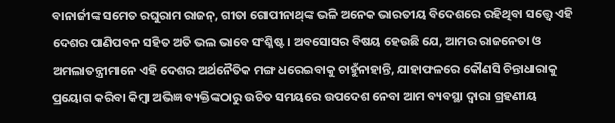ବାନାର୍ଜୀଙ୍କ ସମେତ ରଘୁରାମ ରାଜନ୍‌, ଗୀତା ଗୋପୀନାଥ୍‌ଙ୍କ ଭଳି ଅନେକ ଭାରତୀୟ ବିଦେଶରେ ରହିଥିବା ସତ୍ତ୍ୱେ ଏହି ଦେଶର ପାଣିପବନ ସହିତ ଅତି ଭଲ ଭାବେ ସଂଶ୍ଳିଷ୍ଟ। ଅବସୋସର ବିଷୟ ହେଉଛି ଯେ, ଆମର ରାଜନେତା ଓ ଅମଲାତନ୍ତ୍ରୀମାନେ ଏହି ଦେଶର ଅର୍ଥନୈତିକ ମଙ୍ଗ ଧରେଇବାକୁ ଚାହୁଁନାହାନ୍ତି, ଯାହାଫଳରେ କୌଣସି ଚିନ୍ତାଧାରାକୁ ପ୍ରୟୋଗ କରିବା କିମ୍ବା ଅଭିଜ୍ଞ ବ୍ୟକ୍ତିଙ୍କଠାରୁ ଉଚିତ ସମୟରେ ଉପଦେଶ ନେବା ଆମ ବ୍ୟବସ୍ଥା ଦ୍ୱାରା ଗ୍ରହଣୀୟ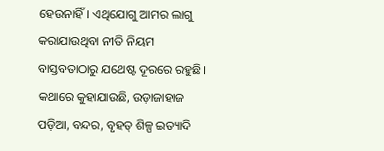ହେଉନାହିଁ। ଏଥିଯୋଗୁ ଆମର ଲାଗୁ କରାଯାଉଥିବା ନୀତି ନିୟମ ବାସ୍ତବତାଠାରୁ ଯଥେଷ୍ଟ ଦୂରରେ ରହୁଛି। କଥାରେ କୁହାଯାଉଛି, ଉଡ଼ାଜାହାଜ ପଡ଼ିଆ, ବନ୍ଦର, ବୃହତ୍‌ ଶିଳ୍ପ ଇତ୍ୟାଦି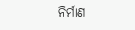ନିର୍ମାଣ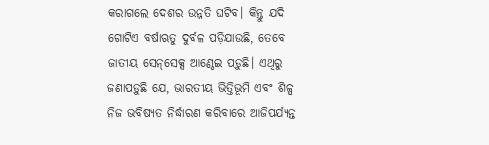କରାଗଲେ ଦେଶର ଉନ୍ନତି ଘଟିବ। କିନ୍ତୁ ଯଦି ଗୋଟିଏ ବର୍ଷାଋତୁ ଦୁର୍ବଳ ପଡ଼ିଯାଉଛି, ତେବେ ଜାତୀୟ ସେନ୍‌ସେକ୍ସ ଆଣ୍ଠେଇ ପଡ଼ୁଛି। ଏଥିରୁ ଜଣାପଡ଼ୁଛି ଯେ, ଭାରତୀୟ ଭିତ୍ତିଭୂମି ଏବଂ ଶିଳ୍ପ ନିଜ ଭବିଷ୍ୟତ ନିର୍ଦ୍ଧାରଣ କରିବାରେ ଆଜିପର୍ଯ୍ୟନ୍ତ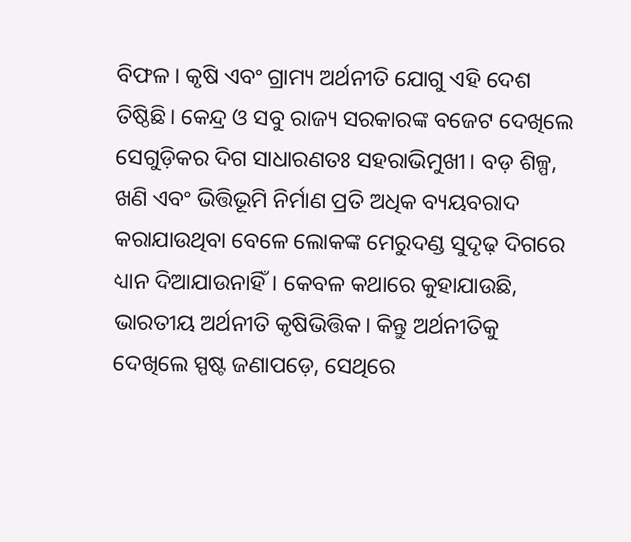ବିଫଳ। କୃଷି ଏବଂ ଗ୍ରାମ୍ୟ ଅର୍ଥନୀତି ଯୋଗୁ ଏହି ଦେଶ ତିଷ୍ଠିଛି। କେନ୍ଦ୍ର ଓ ସବୁ ରାଜ୍ୟ ସରକାରଙ୍କ ବଜେଟ ଦେଖିଲେ ସେଗୁଡ଼ିକର ଦିଗ ସାଧାରଣତଃ ସହରାଭିମୁଖୀ। ବଡ଼ ଶିଳ୍ପ, ଖଣି ଏବଂ ଭିତ୍ତିଭୂମି ନିର୍ମାଣ ପ୍ରତି ଅଧିକ ବ୍ୟୟବରାଦ କରାଯାଉଥିବା ବେଳେ ଲୋକଙ୍କ ମେରୁଦଣ୍ଡ ସୁଦୃଢ଼ ଦିଗରେ ଧ୍ୟାନ ଦିଆଯାଉନାହିଁ। କେବଳ କଥାରେ କୁହାଯାଉଛି, ଭାରତୀୟ ଅର୍ଥନୀତି କୃଷିଭିତ୍ତିକ। କିନ୍ତୁ ଅର୍ଥନୀତିକୁ ଦେଖିଲେ ସ୍ପଷ୍ଟ ଜଣାପଡ଼େ, ସେଥିରେ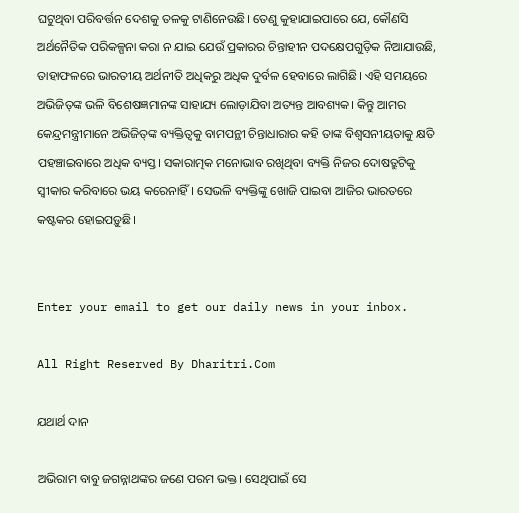ଘଟୁଥିବା ପରିବର୍ତ୍ତନ ଦେଶକୁ ତଳକୁ ଟାଣିନେଉଛି। ତେଣୁ କୁହାଯାଇପାରେ ଯେ, କୌଣସି ଅର୍ଥନୈତିକ ପରିକଳ୍ପନା କରା ନ ଯାଇ ଯେଉଁ ପ୍ରକାରର ଚିନ୍ତାହୀନ ପଦକ୍ଷେପଗୁଡ଼ିକ ନିଆଯାଉଛି, ତାହାଫଳରେ ଭାରତୀୟ ଅର୍ଥନୀତି ଅଧିକରୁ ଅଧିକ ଦୁର୍ବଳ ହେବାରେ ଲାଗିଛି। ଏହି ସମୟରେ ଅଭିଜିତ୍‌ଙ୍କ ଭଳି ବିଶେଷଜ୍ଞମାନଙ୍କ ସାହାଯ୍ୟ ଲୋଡ଼ାଯିବା ଅତ୍ୟନ୍ତ ଆବଶ୍ୟକ। କିନ୍ତୁ ଆମର କେନ୍ଦ୍ରମନ୍ତ୍ରୀମାନେ ଅଭିଜିତ୍‌ଙ୍କ ବ୍ୟକ୍ତିତ୍ୱକୁ ବାମପନ୍ଥୀ ଚିନ୍ତାଧାରାର କହି ତାଙ୍କ ବିଶ୍ୱସନୀୟତାକୁ କ୍ଷତି ପହଞ୍ଚାଇବାରେ ଅଧିକ ବ୍ୟସ୍ତ। ସକାରାତ୍ମକ ମନୋଭାବ ରଖିଥିବା ବ୍ୟକ୍ତି ନିଜର ଦୋଷତ୍ରୁଟିକୁ ସ୍ବୀକାର କରିବାରେ ଭୟ କରେନାହିଁ। ସେଭଳି ବ୍ୟକ୍ତିଙ୍କୁ ଖୋଜି ପାଇବା ଆଜିର ଭାରତରେ କଷ୍ଟକର ହୋଇପଡ଼ୁଛି।


Enter your email to get our daily news in your inbox.

All Right Reserved By Dharitri.Com

ଯଥାର୍ଥ ଦାନ

ଅଭିରାମ ବାବୁ ଜଗନ୍ନାଥଙ୍କର ଜଣେ ପରମ ଭକ୍ତ। ସେଥିପାଇଁ ସେ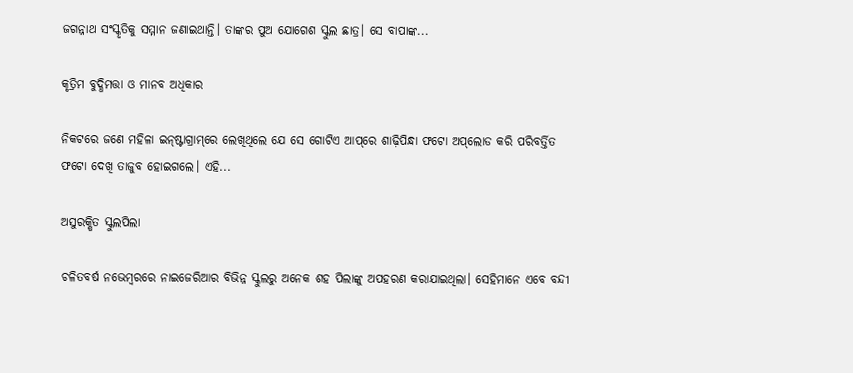ଜଗନ୍ନାଥ ସଂସ୍କୃତିକୁ ସମ୍ମାନ ଜଣାଇଥାନ୍ତି। ତାଙ୍କର ପୁଅ ଯୋଗେଶ ସ୍କୁଲ ଛାତ୍ର। ସେ ବାପାଙ୍କ...

କୃତ୍ରିମ ବୁଦ୍ଧିମତ୍ତା ଓ ମାନବ ଅଧିକାର

ନିକଟରେ ଜଣେ ମହିଳା ଇନ୍‌ଷ୍ଟାଗ୍ରାମ୍‌ରେ ଲେଖିଥିଲେ ଯେ ସେ ଗୋଟିଏ ଆପ୍‌ରେ ଶାଢ଼ିପିନ୍ଧା ଫଟୋ ଅପ୍‌ଲୋଡ କରି ପରିବର୍ତ୍ତିତ ଫଟୋ ଦେଖି ତାଜୁବ ହୋଇଗଲେ। ଏହି...

ଅସୁରକ୍ଷିତ ସ୍କୁଲପିଲା

ଚଳିତବର୍ଷ ନଭେମ୍ବରରେ ନାଇଜେରିଆର ବିଭିନ୍ନ ସ୍କୁଲରୁ ଅନେକ ଶହ ପିଲାଙ୍କୁ ଅପହରଣ କରାଯାଇଥିଲା। ସେହିମାନେ ଏବେ ବନ୍ଦୀ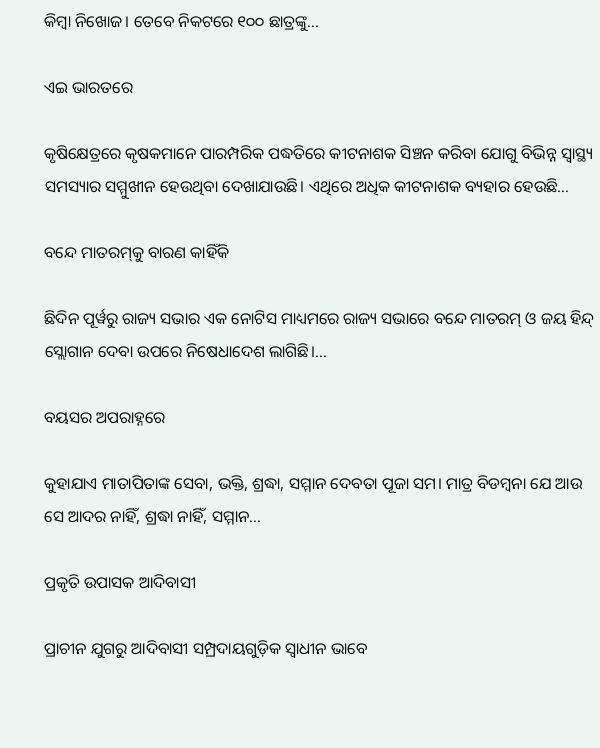କିମ୍ବା ନିଖୋଜ। ତେବେ ନିକଟରେ ୧୦୦ ଛାତ୍ରଙ୍କୁ...

ଏଇ ଭାରତରେ

କୃଷିକ୍ଷେତ୍ରରେ କୃଷକମାନେ ପାରମ୍ପରିକ ପଦ୍ଧତିରେ କୀଟନାଶକ ସିଞ୍ଚନ କରିବା ଯୋଗୁ ବିଭିନ୍ନ ସ୍ୱାସ୍ଥ୍ୟ ସମସ୍ୟାର ସମ୍ମୁଖୀନ ହେଉଥିବା ଦେଖାଯାଉଛି। ଏଥିରେ ଅଧିକ କୀଟନାଶକ ବ୍ୟହାର ହେଉଛି...

ବନ୍ଦେ ମାତରମ୍‌କୁ ବାରଣ କାହିଁକି

ଛିଦିନ ପୂର୍ୱରୁ ରାଜ୍ୟ ସଭାର ଏକ ନୋଟିସ ମାଧ୍ୟମରେ ରାଜ୍ୟ ସଭାରେ ବନ୍ଦେ ମାତରମ୍‌ ଓ ଜୟ ହିନ୍ଦ୍‌ ସ୍ଲୋଗାନ ଦେବା ଉପରେ ନିଷେଧାଦେଶ ଲାଗିଛି।...

ବୟସର ଅପରାହ୍ନରେ

କୁହାଯାଏ ମାତାପିତାଙ୍କ ସେବା, ଭକ୍ତି, ଶ୍ରଦ୍ଧା, ସମ୍ମାନ ଦେବତା ପୂଜା ସମ। ମାତ୍ର ବିଡମ୍ୱନା ଯେ ଆଉ ସେ ଆଦର ନାହିଁ, ଶ୍ରଦ୍ଧା ନାହିଁ, ସମ୍ମାନ...

ପ୍ରକୃତି ଉପାସକ ଆଦିବାସୀ

ପ୍ରାଚୀନ ଯୁଗରୁ ଆଦିବାସୀ ସମ୍ପ୍ରଦାୟଗୁଡ଼ିକ ସ୍ୱାଧୀନ ଭାବେ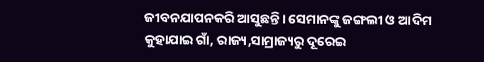ଜୀବନଯାପନକରି ଆସୁଛନ୍ତି। ସେମାନଙ୍କୁ ଜଙ୍ଗଲୀ ଓ ଆଦିମ କୁହାଯାଇ ଗାଁ, ରାଜ୍ୟ,ସାମ୍ରାଜ୍ୟରୁ ଦୂରେଇ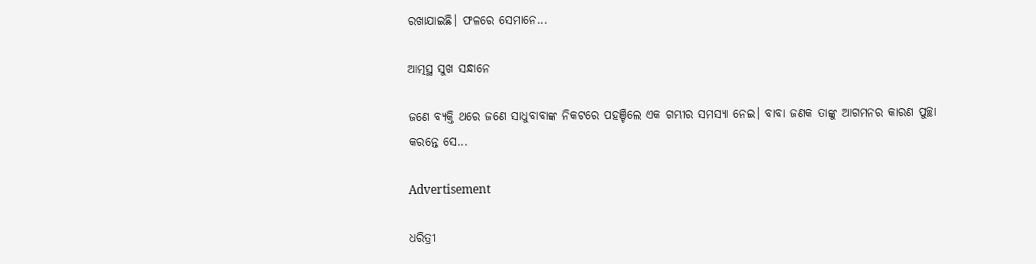ରଖାଯାଇଛି। ଫଳରେ ସେମାନେ...

ଆତ୍ମସ୍ଥ ସୁଖ ସନ୍ଧାନେ

ଜଣେ ବ୍ୟକ୍ତି ଥରେ ଜଣେ ସାଧୁବାବାଙ୍କ ନିକଟରେ ପହଞ୍ଚିଲେ ଏକ ଗମ୍ଭୀର ସମସ୍ୟା ନେଇ। ବାବା ଜଣକ ତାଙ୍କୁ ଆଗମନର କାରଣ ପୁଚ୍ଛା କରନ୍ତେ ସେ...

Advertisement

ଧରିତ୍ରୀ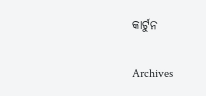କାର୍ଟୁନ

Archives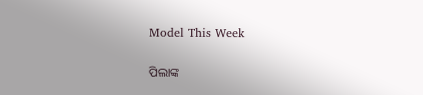Model This Week

ପିଲାଙ୍କ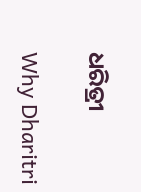ଧରିତ୍ରୀ

Why Dharitri